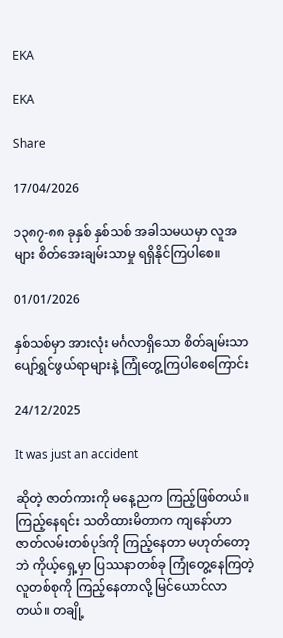EKA

EKA

Share

17/04/2026

၁၃၈၇-၈၈ ခုနှစ် နှစ်သစ် အခါသမယမှာ လူအများ စိတ်အေးချမ်းသာမှု ရရှိနိုင်ကြပါစေ။

01/01/2026

နှစ်သစ်မှာ အားလုံး မင်္ဂလာရှိသော စိတ်ချမ်းသာ ပျော်ရွှင်ဖွယ်ရာများနဲ့ ကြုံတွေ့ကြပါစေကြောင်း

24/12/2025

It was just an accident

ဆိုတဲ့ ဇာတ်ကားကို မနေ့ညက ကြည့်ဖြစ်တယ်။
ကြည့်နေရင်း သတိထားမိတာက ကျနော်ဟာ ဇာတ်လမ်းတစ်ပုဒ်ကို ကြည့်နေတာ မဟုတ်တော့ဘဲ ကိုယ့်ရှေ့မှာ ပြဿနာတစ်ခု ကြုံတွေ့နေကြတဲ့ လူတစ်စုကို ကြည့်နေတာလို့ မြင်ယောင်လာတယ်။ တချို့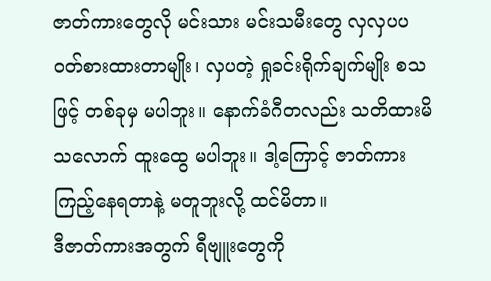ဇာတ်ကားတွေလို မင်းသား မင်းသမီးတွေ လှလှပပ ဝတ်စားထားတာမျိုး၊ လှပတဲ့ ရှုခင်းရိုက်ချက်မျိုး စသဖြင့် တစ်ခုမှ မပါဘူး။ နောက်ခံဂီတလည်း သတိထားမိသ‌လောက် ထူးထွေ မပါဘူး။ ဒါ့ကြောင့် ဇာတ်ကားကြည့်နေရတာနဲ့ မတူဘူးလို့ ထင်မိတာ။
ဒီဇာတ်ကားအတွက် ရီဗျူးတွေကို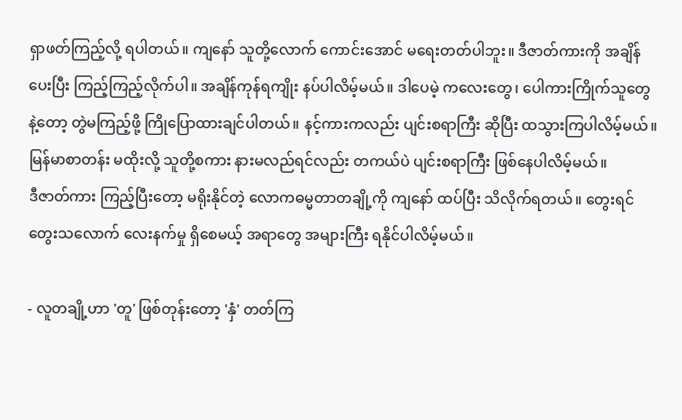ရှာဖတ်ကြည့်လို့ ရပါတယ်။ ကျနော်‌ သူတို့လောက် ကောင်းအောင် မရေးတတ်ပါဘူး။ ဒီဇာတ်ကားကို အချိန်ပေးပြီး ကြည့်ကြည့်လိုက်ပါ။ အချိန်ကုန်ရကျိုး နပ်ပါလိမ့်မယ်။ ဒါပေမဲ့ ကလေးတွေ၊ ပေါကားကြိုက်သူတွေနဲ့တော့ တွဲမကြည့်ဖို့ ကြိုပြောထားချင်ပါတယ်။ နင့်ကားကလည်း ပျင်းစရာကြီး ဆိုပြီး ထသွားကြပါလိမ့်မယ်။ မြန်မာစာတန်း မထိုးလို့ သူတို့စကား နားမလည်ရင်လည်း တကယ်ပဲ ပျင်းစရာကြီး ဖြစ်နေပါလိမ့်မယ်။
ဒီဇာတ်ကား ကြည့်ပြီးတော့ မရိုးနိုင်တဲ့ လောကဓမ္မတာတချို့ကို ကျနော် ထပ်ပြီး သိလိုက်ရတယ်။ တွေးရင်တွေးသလောက် လေးနက်မှု ရှိစေမယ့် အရာတွေ အများကြီး ရနိုင်ပါလိမ့်မယ်။

- လူတချို့ဟာ 'တူ' ဖြစ်တုန်းတော့ 'နှံ' တတ်ကြ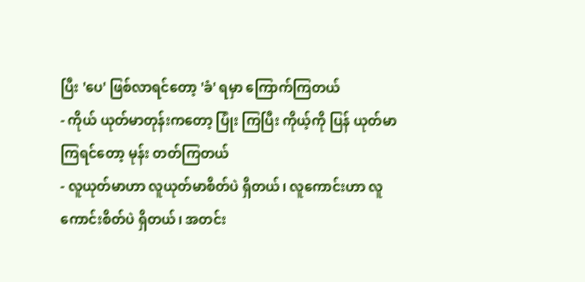ပြီး 'ပေ' ဖြစ်လာရင်တော့ 'ခံ' ရမှာ ကြောက်ကြတယ်
- ကိုယ် ယုတ်မာတုန်းကတော့ ပြုံး ကြပြီး ကိုယ့်ကို ပြန် ယုတ်မာကြရင်တော့ မုန်း တတ်ကြတယ်
- လူယုတ်မာဟာ လူယုတ်မာစိတ်ပဲ ရှိတယ်၊ လူကောင်းဟာ လူကောင်းစိတ်ပဲ ရှိတယ်၊ အတင်း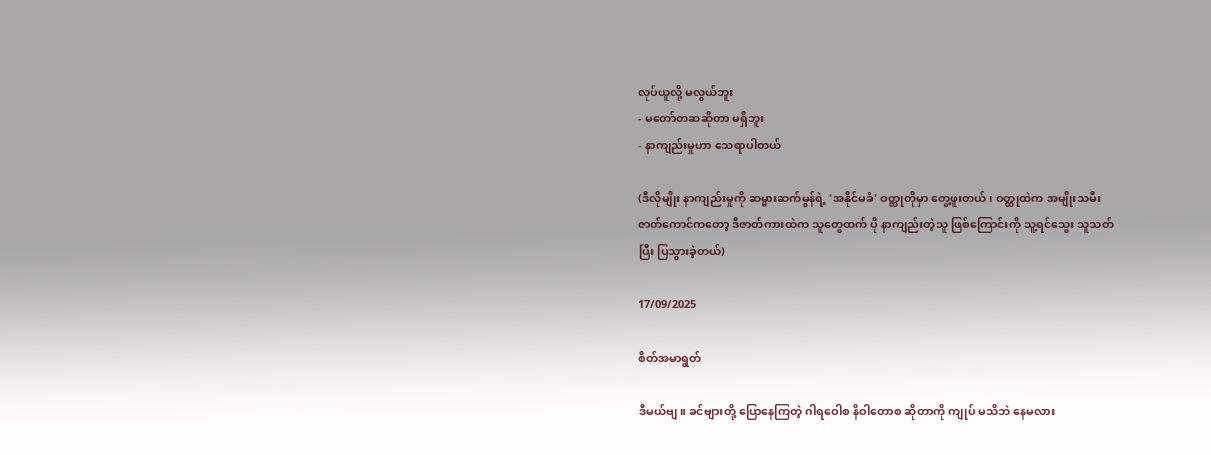လုပ်ယူလို့ မလွယ်ဘူး
- မတော်တဆဆိုတာ မရှိဘူး
- နာကျည်းမှုဟာ သေရာပါတယ်

(ဒီလိုမျိုး နာကျည်းမှုကို ဆမ္မားဆက်မွန်ရဲ့ 'အနိုင်မခံ' ဝတ္ထုတိုမှာ တွေ့ဖူးတယ်၊ ဝတ္ထုထဲက အမျိုးသမီး ဇာတ်ကောင်ကတော့ ဒီဇာတ်ကားထဲက သူတွေထက် ပို နာကျည်းတဲ့သူ ဖြစ်ကြောင်းကို သူ့ရင်သွေး သူသတ်ပြီး ပြသွားခဲ့တယ်)

17/09/2025

စိတ်အမာရွတ်

ဒီမယ်ဗျ။ ခင်ဗျားတို့ ပြောနေကြတဲ့ ဂါရဝေါစ နိဝါ‌တောစ ဆိုတာကို ကျုပ် မသိဘဲ နေမလား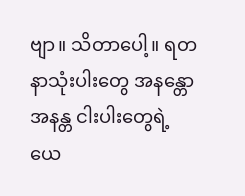ဗျာ။ သိတာပေါ့။ ရတနာသုံးပါးတွေ အနန္တော အနန္တ ငါးပါးတွေရဲ့ ယေ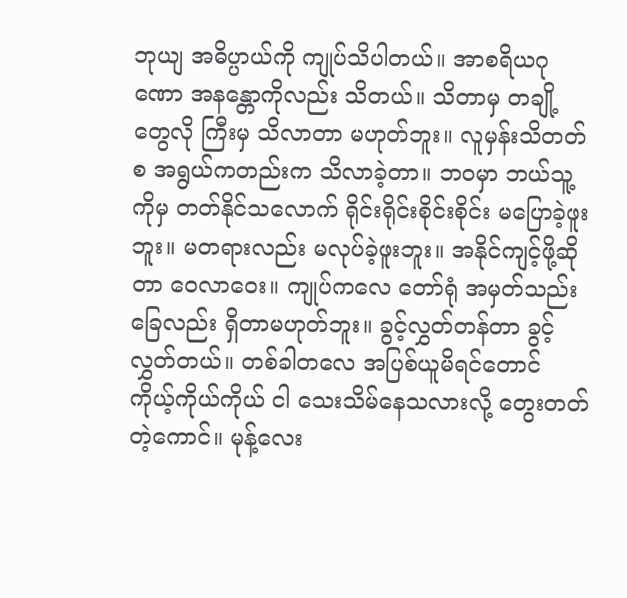ဘုယျ အဓိပ္ပာယ်ကို ကျုပ်သိပါတယ်။ အာစရိယဂုဏော အနန္တောကိုလည်း သိတယ်။ သိတာမှ တချို့တွေလို ကြီးမှ သိလာတာ မဟုတ်ဘူး။ လူမှန်းသိတတ်စ အရွယ်ကတည်းက သိလာခဲ့တာ။ ဘဝမှာ ဘယ်သူ့ကိုမှ တတ်နိုင်သလောက် ရိုင်းရိုင်းစိုင်းစိုင်း မပြောခဲ့ဖူးဘူး။ မတရားလည်း မလုပ်ခဲ့ဖူးဘူး။ အနိုင်ကျင့်ဖို့ဆိုတာ ဝေလာဝေး။ ကျုပ်ကလေ တော်ရုံ အမှတ်‌သည်းခြေလည်း ရှိတာမဟုတ်ဘူး။ ခွင့်လွှတ်တန်တာ ခွင့်လွှတ်တယ်။ တစ်ခါတလေ အပြစ်ယူမိရင်တောင် ကိုယ့်ကိုယ်ကိုယ် ငါ သေးသိမ်နေသလားလို့ တွေးတတ်တဲ့ကောင်။ မုန့်လေး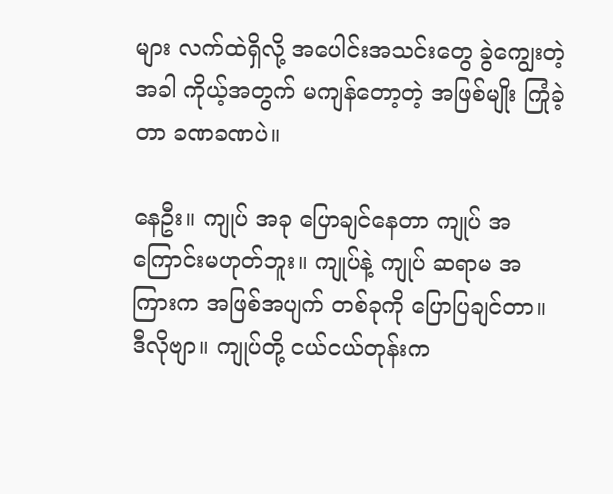များ လက်ထဲရှိလို့ အပေါင်းအသင်းတွေ ခွဲကျွေးတဲ့အခါ ကိုယ့်အတွက် မကျန်တော့တဲ့ အဖြစ်မျိုး ကြုံခဲ့တာ ခဏခဏပဲ။

နေဦး။ ကျုပ် အခု ပြောချင်နေတာ ကျုပ် အကြောင်းမဟုတ်ဘူး။ ကျုပ်နဲ့ ကျုပ် ဆရာမ အကြားက အဖြစ်အပျက် တစ်ခုကို ပြောပြချင်တာ။ ဒီလိုဗျာ။ ကျုပ်တို့ ငယ်ငယ်တုန်းက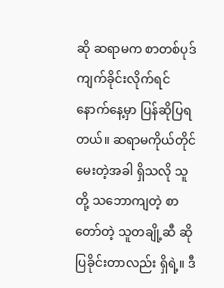ဆို ဆရာမက စာတစ်ပုဒ် ကျက်ခိုင်းလိုက်ရင် နောက်နေ့မှာ ပြန်ဆိုပြရတယ်။ ဆရာမကိုယ်တိုင် မေးတဲ့အခါ ရှိသလို သူတို့ သဘောကျတဲ့ စာတော်တဲ့ သူတချို့ဆီ ဆိုပြခိုင်းတာလည်း ရှိရဲ့။ ဒီ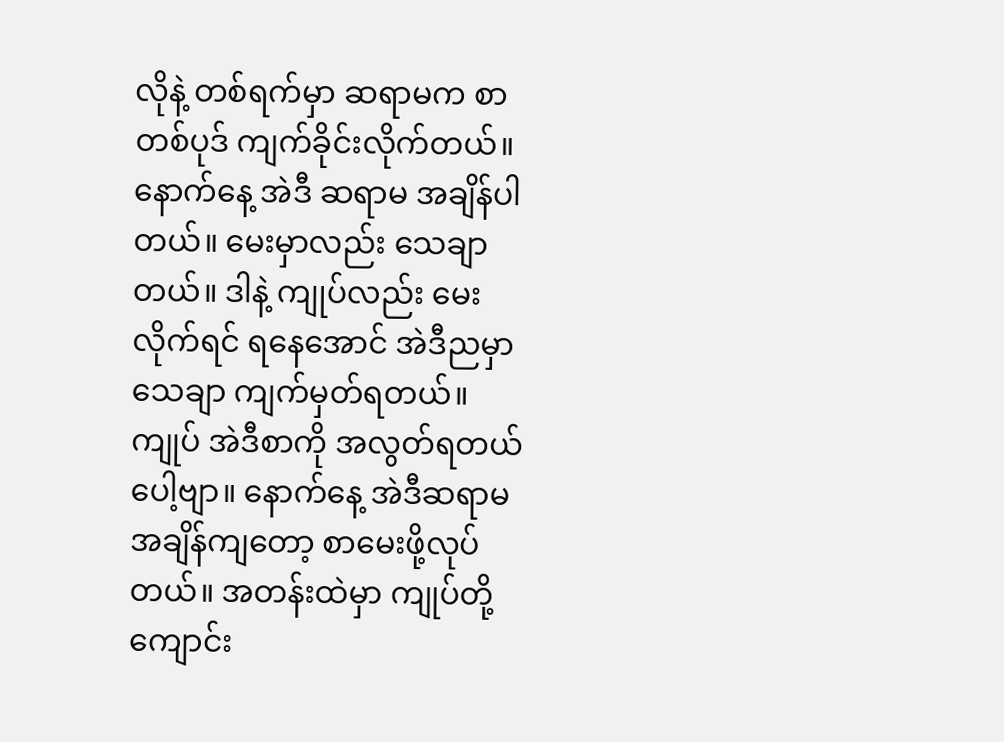လိုနဲ့ တစ်ရက်မှာ ဆရာမက စာတစ်ပုဒ် ကျက်ခိုင်းလိုက်တယ်။ နောက်နေ့ အဲဒီ ဆရာမ အချိန်ပါတယ်။ မေးမှာလည်း သေချာတယ်။ ဒါနဲ့ ကျုပ်လည်း မေးလိုက်ရင် ရနေအောင် အဲဒီညမှာ သေချာ ကျက်မှတ်ရတယ်။ ကျုပ် အဲဒီစာကို အလွတ်ရတယ်ပေါ့ဗျာ။ နောက်နေ့ အဲဒီဆရာမ အချိန်ကျတော့ စာမေးဖို့လုပ်တယ်။ အတန်းထဲမှာ ကျုပ်တို့ ကျောင်း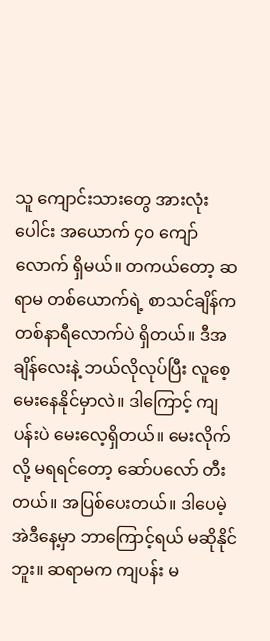သူ ကျောင်းသားတွေ အားလုံးပေါင်း အယောက် ၄၀ ကျော်လောက် ရှိမယ်။ တကယ်‌တော့ ဆရာမ တစ်ယောက်ရဲ့ စာသင်ချိန်က တစ်နာရီလောက်ပဲ ရှိတယ်။ ဒီအချိန်လေးနဲ့ ဘယ်လိုလုပ်ပြီး လူစေ့ မေးနေနိုင်မှာလဲ။ ဒါကြောင့် ကျပန်းပဲ မေးလေ့ရှိတယ်။ မေးလိုက်လို့ မရရင်တော့ ဆော်ပလော် တီးတယ်။ အပြစ်ပေးတယ်။ ဒါပေမဲ့ အဲဒီနေ့မှာ ဘာကြောင့်ရယ် မဆိုနိုင်ဘူး။ ဆရာမက ကျပန်း မ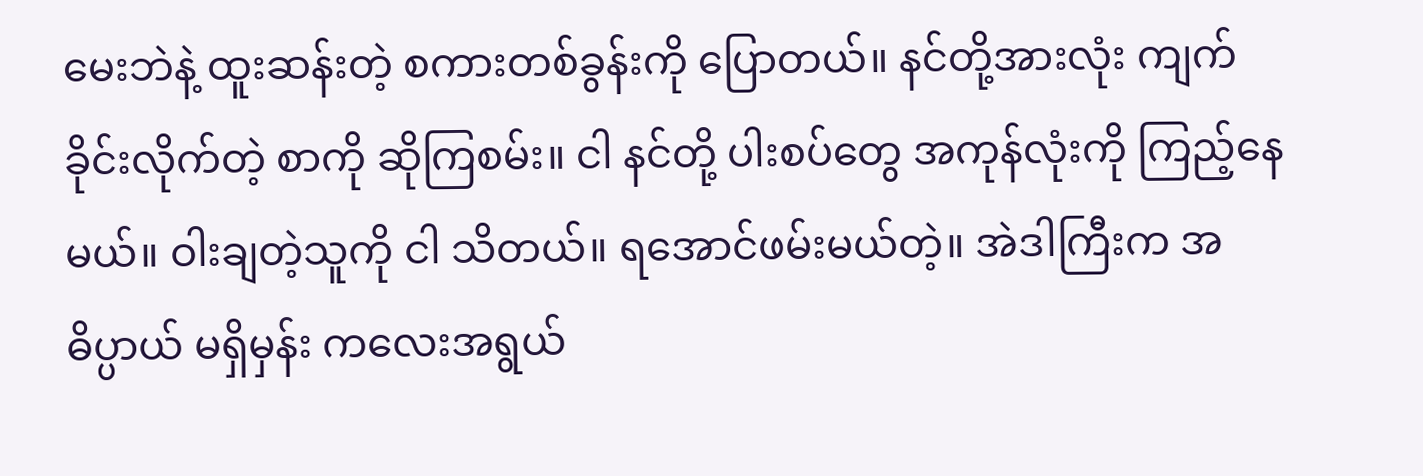မေးဘဲနဲ့ ထူးဆန်းတဲ့ စကားတစ်ခွန်းကို ပြောတယ်။ နင်တို့အားလုံး ကျက်ခိုင်းလိုက်တဲ့ စာကို ဆိုကြစမ်း။ ငါ နင်တို့ ပါးစပ်တွေ အကုန်လုံးကို ကြည့်နေမယ်။ ဝါးချတဲ့သူကို ငါ သိတယ်။ ရအောင်ဖမ်းမယ်တဲ့။ အဲဒါကြီးက အဓိပ္ပာယ် မရှိမှန်း ကလေးအရွယ်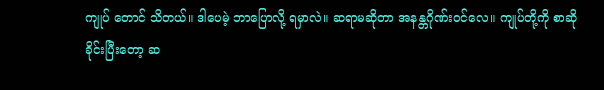ကျုပ် တောင် သိတယ်။ ဒါပေမဲ့ ဘာပြောလို့ ရမှာလဲ။ ဆရာမဆိုတာ အနန္တဂိုဏ်းဝင်လေ။ ကျုပ်တို့ကို စာဆိုခိုင်းပြီးတော့ ဆ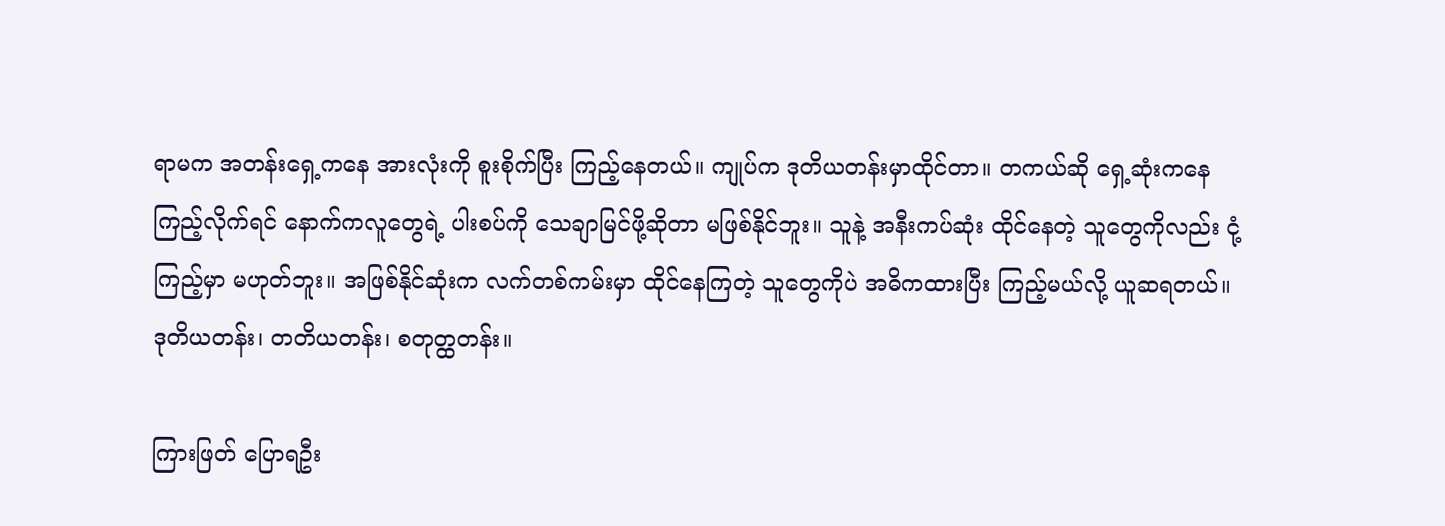ရာမက အတန်းရှေ့ကနေ အားလုံးကို စူးစိုက်ပြီး ကြည့်နေတယ်။ ကျုပ်က ဒုတိယတန်းမှာထိုင်တာ။ တကယ်ဆို ရှေ့ဆုံးကနေ ကြည့်လိုက်ရင် နောက်ကလူတွေရဲ့ ပါးစပ်ကို သေချာမြင်ဖို့ဆိုတာ မဖြစ်နိုင်ဘူး။ သူနဲ့ အနီးကပ်ဆုံး ထိုင်နေတဲ့ သူတွေကိုလည်း ငုံ့ကြည့်မှာ မဟုတ်ဘူး။ အဖြစ်နိုင်ဆုံးက လက်တစ်ကမ်းမှာ ထိုင်နေကြတဲ့ သူတွေကိုပဲ အဓိကထားပြီး ကြည့်မယ်လို့ ယူဆရတယ်။ ဒုတိယတန်း၊ တတိယတန်း၊ စတုတ္ထတန်း။

ကြားဖြတ် ‌‌ပြောရဦး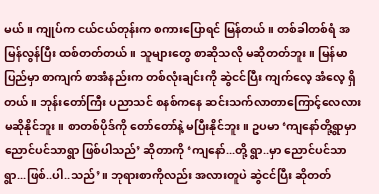မယ်။ ကျုပ်က ငယ်ငယ်တုန်းက စကားပြောရင် မြန်တယ်။ တစ်ခါတစ်ရံ အမြန်လွန်ပြီး ထစ်တတ်တယ်။ သူများတွေ စာဆိုသလို မဆိုတတ်ဘူး။ မြန်မာပြည်မှာ စာကျက် စာအံနည်းက တစ်လုံးချင်းကို ဆွဲငင်ပြီး ကျက်လေ့ အံလေ့ ရှိတယ်။ ဘုန်းတော်ကြီး ပညာသင် စနစ်ကနေ ဆင်းသက်လာတာကြောင့်လေလား မဆိုနိုင်ဘူး။ စာတစ်ပိုဒ်ကို တော်တော်နဲ့ မပြီးနိုင်ဘူး။ ဥပမာ ‘ကျနော်တို့ရွာမှာ ညောင်ပင်သာရွာ ဖြစ်ပါသည်’ ဆိုတာကို ‘ကျနော်...တို့ ရွာ..မှာ ညောင်ပင်သာရွာ...ဖြစ်..ပါ..သည်’။ ဘုရားစာကိုလည်း အလားတူပဲ ဆွဲငင်ပြီး ဆိုတတ်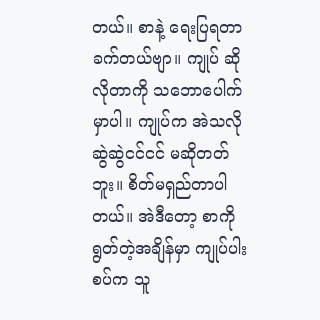တယ်။ စာနဲ့ ရေးပြရတာ ခက်တယ်ဗျာ။ ကျုပ် ဆိုလိုတာကို သဘောပေါက်မှာပါ။ ကျုပ်က အဲသလို ဆွဲဆွဲငင်ငင် မဆိုတတ်ဘူး။ စိတ်မရှည်တာပါတယ်။ အဲဒီတော့ စာကို ရွတ်တဲ့အချိန်မှာ ကျုပ်ပါးစပ်က သူ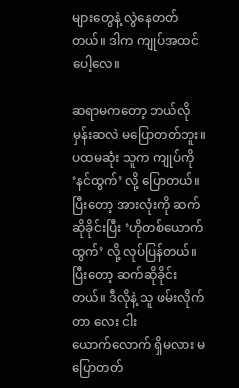များတွေနဲ့ လွဲနေတတ်တယ်။ ဒါက ကျုပ်အထင်ပေါ့လေ။

ဆရာမကတော့ ဘယ်လိုမှန်းဆလဲ မပြောတတ်ဘူး။ ပထမဆုံး သူက ကျုပ်ကို ‘နင်ထွက်’ လို့ ပြောတယ်။ ပြီးတော့ အားလုံးကို ဆက်ဆိုခိုင်းပြီး ‘ဟိုတစ်ယောက် ထွက်’ လို့ လုပ်ပြန်တယ်။ ပြီးတော့ ဆက်ဆိုခိုင်းတယ်။ ဒီလိုနဲ့ သူ ဖမ်းလိုက်တာ လေး ငါး ယောက်‌လောက် ရှိမလား မပြောတတ်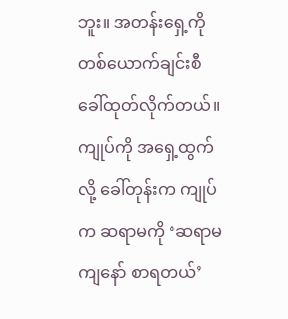ဘူး။ အတန်းရှေ့ကို တစ်ယောက်ချင်းစီ ခေါ်ထုတ်လိုက်တယ်။ ကျုပ်ကို ‌အရှေ့ထွက်လို့ ခေါ်တုန်းက ကျုပ်က ဆရာမကို ‘ဆရာမ ကျနော် စာရတယ်’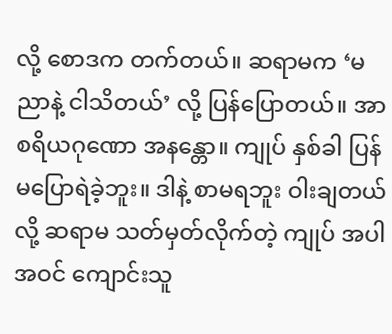လို့ စောဒက တက်တယ်။ ဆရာမက ‘မညာနဲ့ ငါသိတယ်’ လို့ ပြန်ပြောတယ်။ အာစရိယဂုဏော အနန္တော။ ကျုပ် နှစ်ခါ ပြန် မပြောရဲခဲ့ဘူး။ ဒါနဲ့ စာမရဘူး ဝါးချတယ်လို့ ဆရာမ သတ်မှတ်လိုက်တဲ့ ကျုပ် အပါအဝင် ကျောင်းသူ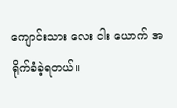ကျောင်းသား လေး ငါး ယောက် အရိုက်ခံခဲ့ရတယ်။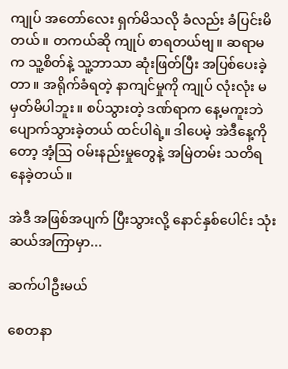ကျုပ် အတော်လေး ရှက်မိသလို ခံလည်း ခံပြင်းမိတယ်။ တကယ်ဆို ကျုပ် စာရတယ်ဗျ။ ဆရာမက သူ့စိတ်နဲ့ သူ့ဘာသာ ဆုံးဖြတ်ပြီး အပြစ်ပေးခဲ့တာ။ အရိုက်ခံရတဲ့ နာကျင်မှုကို ကျုပ် လုံးလုံး မမှတ်မိပါဘူး။ စပ်သွားတဲ့ ဒဏ်ရာက နေ့မကူးဘဲ ပျောက်သွားခဲ့တယ် ထင်ပါရဲ့။ ဒါပေမဲ့ အဲဒီနေ့ကိုတော့ အံ့ဩ ဝမ်းနည်းမှုတွေနဲ့ အမြဲတမ်း သတိရ နေခဲ့တယ်။

အဲဒီ အဖြစ်အပျက် ပြီးသွားလို့ နောင်နှစ်ပေါင်း သုံးဆယ်အကြာမှာ...

ဆက်ပါဦးမယ်

စေတနာ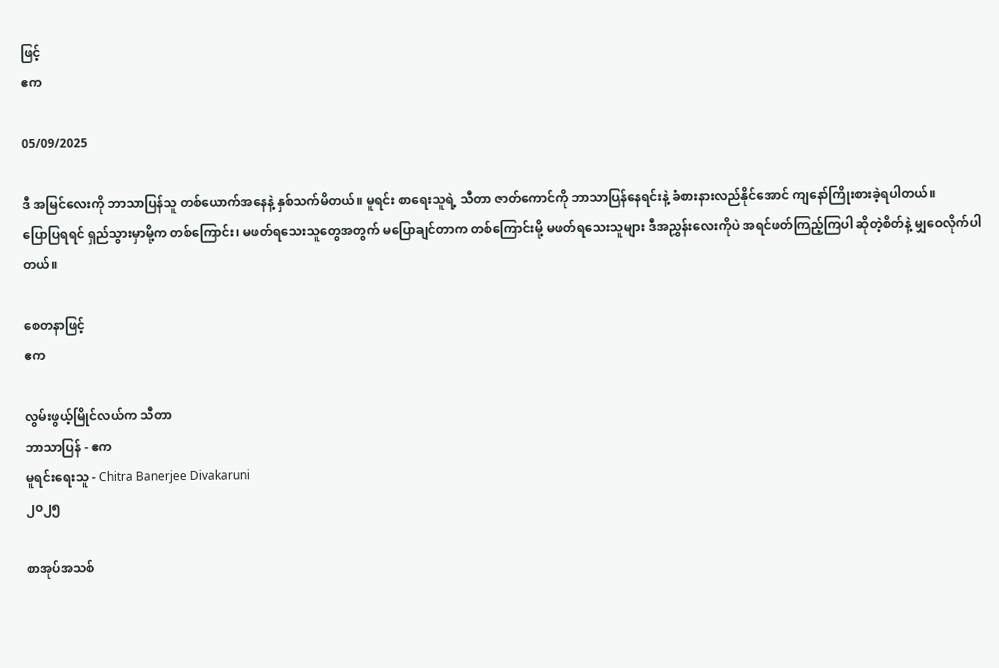ဖြင့်
ဧက

05/09/2025

ဒီ အမြင်လေးကို ဘာသာပြန်သူ တစ်ယောက်အနေနဲ့ နှစ်သက်မိတယ်။ မူရင်း စာရေးသူရဲ့ သီတာ ဇာတ်ကောင်ကို ဘာသာပြန်နေရင်းနဲ့ ခံစားနားလည်နိုင်အောင် ကျနော်ကြိုးစားခဲ့ရပါတယ်။
ပြောပြရရင် ရှည်သွားမှာမို့က တစ်ကြောင်း၊ မဖတ်ရသေးသူတွေအတွက် မပြောချင်တာက တစ်ကြောင်းမို့ မဖတ်ရသေးသူများ ဒီအညွှန်း‌လေးကိုပဲ အရင်ဖတ်ကြည့်ကြပါ ဆိုတဲ့စိတ်နဲ့ မျှဝေလိုက်ပါတယ်။

စေတနာဖြင့်
ဧက

လွမ်းဖွယ့်မြိုင်လယ်က သီတာ
ဘာသာပြန် - ဧက
မူရင်းရေးသူ - Chitra Banerjee Divakaruni
၂၀၂၅

စာအုပ်အသစ်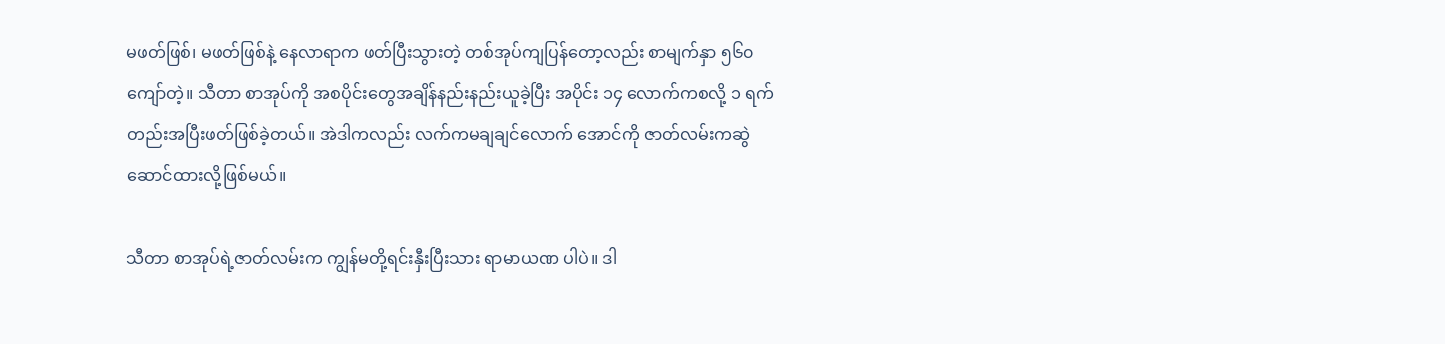မဖတ်ဖြစ်၊ မဖတ်ဖြစ်နဲ့ နေလာရာက ဖတ်ပြီးသွားတဲ့ တစ်အုပ်ကျပြန်တော့လည်း စာမျက်နှာ ၅၆၀ ကျော်တဲ့။ သီတာ စာအုပ်ကို အစပိုင်းတွေအချိန်နည်းနည်းယူခဲ့ပြီး အပိုင်း ၁၄ လောက်ကစလို့ ၁ ရက်တည်းအပြီးဖတ်ဖြစ်ခဲ့တယ်။ အဲဒါကလည်း လက်ကမချချင်လောက် အောင်ကို ဇာတ်လမ်းကဆွဲဆောင်ထားလို့ဖြစ်မယ်။

သီတာ စာအုပ်ရဲ့ဇာတ်လမ်းက ကျွန်မတို့ရင်းနှီးပြီးသား ရာမာယဏ ပါပဲ။ ဒါ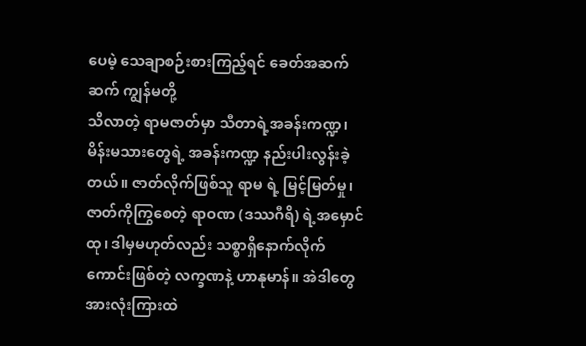ပေမဲ့ သေချာစဉ်းစားကြည့်ရင် ခေတ်အဆက်ဆက် ကျွန်မတို့
သိလာတဲ့ ရာမဇာတ်မှာ သီတာရဲ့အခန်းကဏ္ဍ၊ မိန်းမသားတွေရဲ့ အခန်းကဏ္ဍ နည်းပါးလွန်းခဲ့တယ်။ ဇာတ်လိုက်ဖြစ်သူ ရာမ ရဲ့ မြင့်မြတ်မှု၊
ဇာတ်ကိုကြွစေတဲ့ ရာဝဏ (ဒဿဂီရိ) ရဲ့အမှောင်ထု၊ ဒါမှမဟုတ်လည်း သစ္စာရှိနောက်လိုက်
ကောင်းဖြစ်တဲ့ လက္ခဏနဲ့ ဟာနုမာန်။ အဲဒါတွေ အားလုံးကြားထဲ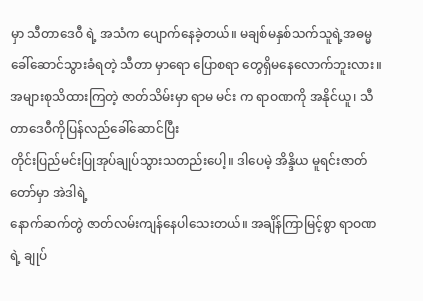မှာ သီတာဒေဝီ ရဲ့ အသံက ပျောက်နေခဲ့တယ်။ မချစ်မနှစ်သက်သူရဲ့အဓမ္မ
ခေါ်ဆောင်သွားခံရတဲ့ သီတာ မှာရော ပြောစရာ တွေရှိမနေလောက်ဘူးလား။ အများစုသိထားကြတဲ့ ဇာတ်သိမ်းမှာ ရာမ မင်း က ရာဝဏကို အနိုင်ယူ၊ သီတာဒေဝီကိုပြန်လည်ခေါ်ဆောင်ပြီး
တိုင်းပြည်မင်းပြုအုပ်ချုပ်သွားသတည်းပေါ့။ ဒါပေမဲ့ အိန္ဒိယ မူရင်းဇာတ်တော်မှာ အဲဒါရဲ့
နောက်ဆက်တွဲ ဇာတ်လမ်းကျန်နေပါသေးတယ်။ အချိန်ကြာမြင့်စွာ ရာဝဏရဲ့ ချုပ်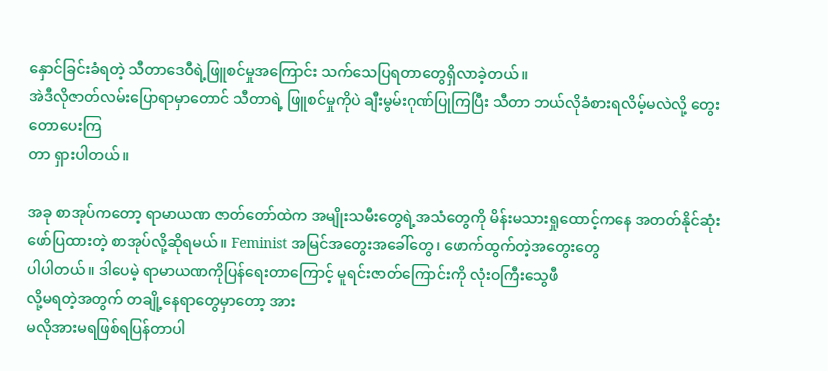နှောင်ခြင်းခံရတဲ့ သီတာဒေဝီရဲ့ဖြူစင်မှုအကြောင်း သက်သေပြရတာတွေရှိလာခဲ့တယ်။
အဲဒီလိုဇာတ်လမ်းပြောရာမှာတောင် သီတာရဲ့ ဖြူစင်မှုကိုပဲ ချီးမွမ်းဂုဏ်ပြုကြပြီး သီတာ ဘယ်လိုခံစားရလိမ့်မလဲလို့ တွေးတောပေးကြ
တာ ရှားပါတယ်။

အခု စာအုပ်ကတော့ ရာမာယဏ ဇာတ်တော်ထဲက အမျိုးသမီးတွေရဲ့အသံတွေကို မိန်းမသားရှုထောင့်ကနေ အတတ်နိုင်ဆုံး ဖော်ပြထားတဲ့ စာအုပ်လို့ဆိုရမယ်။ Feminist အမြင်အတွေးအခေါ်တွေ၊ ဖောက်ထွက်တဲ့အတွေးတွေ
ပါပါတယ်။ ဒါပေမဲ့ ရာမာယဏကိုပြန်ရေးတာကြောင့် မူရင်းဇာတ်ကြောင်းကို လုံးဝကြီးသွေဖီ
လို့မရတဲ့အတွက် တချို့နေရာတွေမှာတော့ အား
မလိုအားမရဖြစ်ရပြန်တာပါ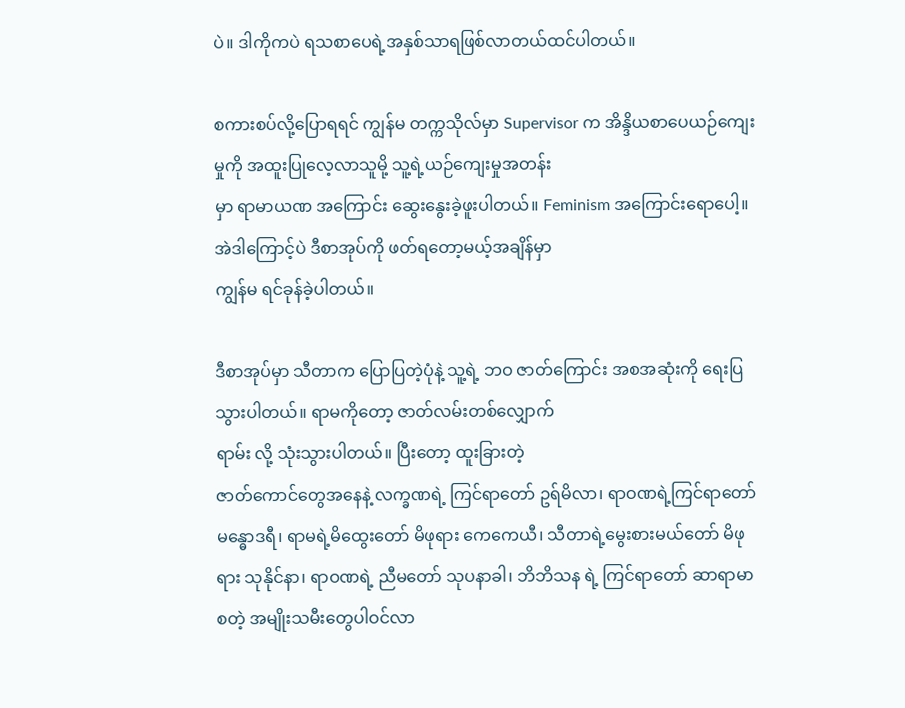ပဲ။ ဒါကိုကပဲ ရသစာပေရဲ့အနှစ်သာရဖြစ်လာတယ်ထင်ပါတယ်။

စကားစပ်လို့ပြောရရင် ကျွန်မ တက္ကသိုလ်မှာ Supervisor က အိန္ဒိယစာပေယဉ်ကျေးမှုကို အထူးပြုလေ့လာသူမို့ သူ့ရဲ့ယဉ်ကျေးမှုအတန်း
မှာ ရာမာယဏ အကြောင်း ဆွေးနွေးခဲ့ဖူးပါတယ်။ Feminism အကြောင်းရောပေါ့။ အဲဒါကြောင့်ပဲ ဒီစာအုပ်ကို ဖတ်ရတော့မယ့်အချိန်မှာ
ကျွန်မ ရင်ခုန်ခဲ့ပါတယ်။

ဒီစာအုပ်မှာ သီတာက ပြောပြတဲ့ပုံနဲ့ သူ့ရဲ့ ဘဝ ဇာတ်ကြောင်း အစအဆုံးကို ရေးပြသွားပါတယ်။ ရာမကိုတော့ ဇာတ်လမ်းတစ်လျှောက်
ရာမ်း လို့ သုံးသွားပါတယ်။ ပြီးတော့ ထူးခြားတဲ့
ဇာတ်ကောင်တွေအနေနဲ့ လက္ခဏရဲ့ ကြင်ရာတော် ဥရ်မိလာ၊ ရာဝဏရဲ့ကြင်ရာတော် မန္ဓောဒရီ၊ ရာမရဲ့မိထွေးတော် မိဖုရား ကေကေယီ၊ သီတာရဲ့မွေးစားမယ်တော် မိဖုရား သုနိုင်နာ၊ ရာဝဏရဲ့ ညီမတော် သုပနာခါ၊ ဘိဘိသန ရဲ့ ကြင်ရာတော် ဆာရာမာ စတဲ့ အမျိုးသမီးတွေပါဝင်လာ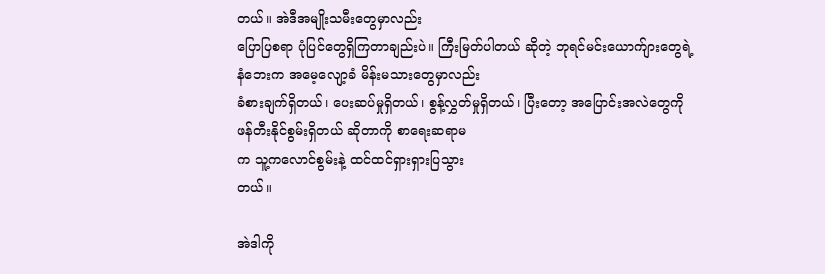တယ်။ အဲဒီအမျိုးသမီးတွေမှာလည်း
ပြောပြစရာ ပုံပြင်တွေရှိကြတာချည်းပဲ။ ကြီးမြတ်ပါတယ် ဆိုတဲ့ ဘုရင်မင်းယောက်ျားတွေရဲ့
နံဘေးက အမေ့လျော့ခံ မိန်းမသားတွေမှာလည်း
ခံစားချက်ရှိတယ်၊ ပေးဆပ်မှုရှိတယ်၊ စွန့်လွှတ်မှုရှိတယ်၊ ပြီးတော့ အပြောင်းအလဲတွေကို
ဖန်တီးနိုင်စွမ်းရှိတယ် ဆိုတာကို စာရေးဆရာမ
က သူ့ကလောင်စွမ်းနဲ့ ထင်ထင်ရှားရှားပြသွား
တယ်။

အဲဒါကို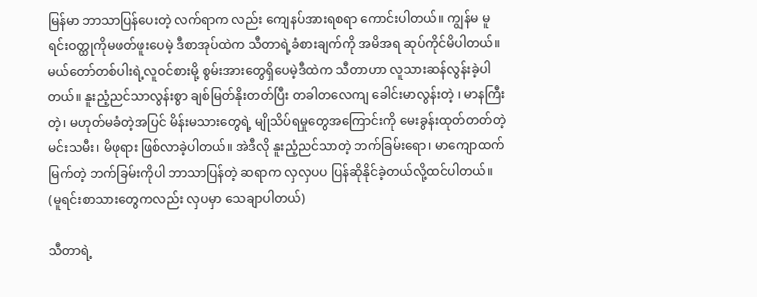မြန်မာ ဘာသာပြန်ပေးတဲ့ လက်ရာက လည်း ကျေနပ်အားရစရာ ကောင်းပါတယ်။ ကျွန်မ မူရင်းဝတ္ထုကိုမဖတ်ဖူးပေမဲ့ ဒီစာအုပ်ထဲက သီတာရဲ့ခံစားချက်ကို အမိအရ ဆုပ်ကိုင်မိပါတယ်။ မယ်တော်တစ်ပါးရဲ့လူဝင်စားမို့ စွမ်းအားတွေရှိပေမဲ့ဒီထဲက သီတာဟာ လူသားဆန်လွန်းခဲ့ပါတယ်။ နူးညံ့ညင်သာလွန်းစွာ ချစ်မြတ်နိုးတတ်ပြီး တခါတလေကျ ခေါင်းမာလွန်းတဲ့ ၊ မာနကြီးတဲ့၊ မဟုတ်မခံတဲ့အပြင် မိန်းမသားတွေရဲ့ မျိုသိပ်ရမှုတွေအကြောင်းကို မေးခွန်းထုတ်တတ်တဲ့ မင်းသမီး၊ မိဖုရား ဖြစ်လာခဲ့ပါတယ်။ အဲဒီလို နူးညံ့ညင်သာတဲ့ ဘက်ခြမ်းရော၊ မာကျောထက်မြက်တဲ့ ဘက်ခြမ်းကိုပါ ဘာသာပြန်တဲ့ ဆရာက လှလှပပ ပြန်ဆိုနိုင်ခဲ့တယ်လို့ထင်ပါတယ်။
(မူရင်းစာသားတွေကလည်း လှပမှာ သေချာပါတယ်)

သီတာရဲ့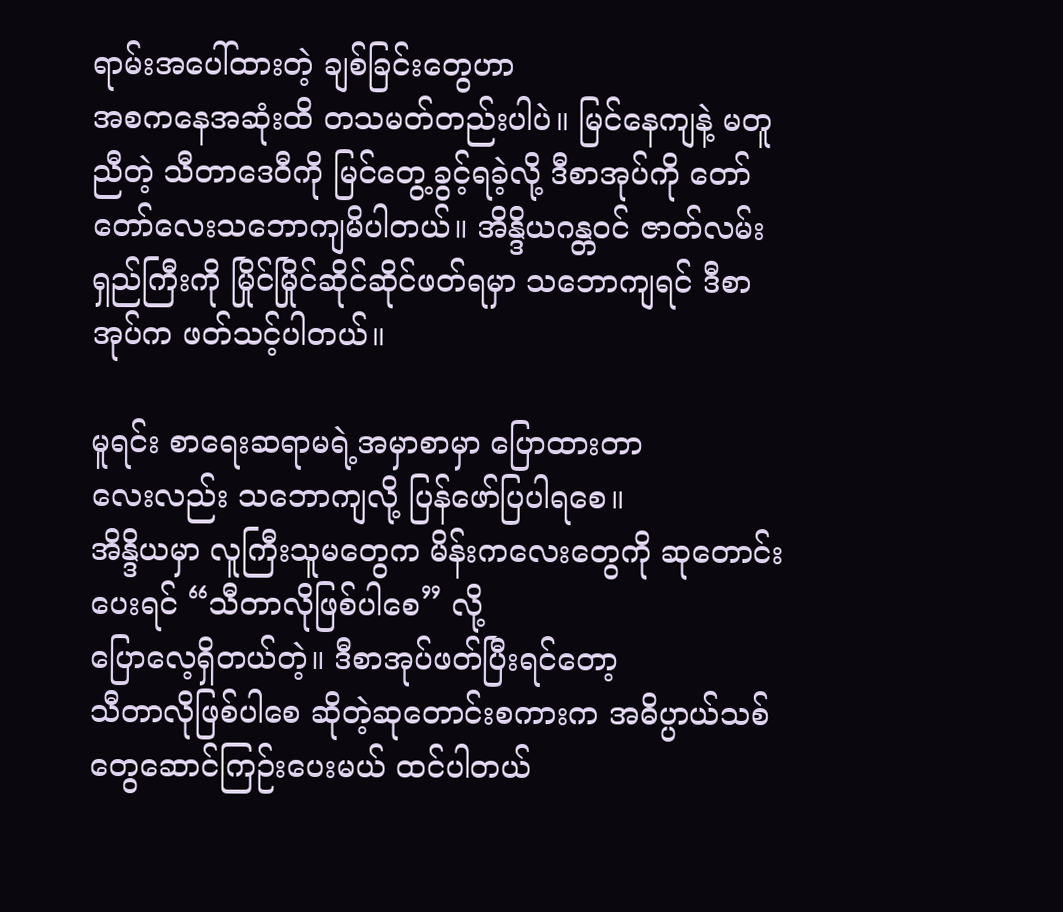ရာမ်းအပေါ်ထားတဲ့ ချစ်ခြင်းတွေဟာ
အစကနေအဆုံးထိ တသမတ်တည်းပါပဲ။ မြင်နေကျနဲ့ မတူညီတဲ့ သီတာဒေဝီကို မြင်တွေ့ခွင့်ရခဲ့လို့ ဒီစာအုပ်ကို တော်တော်လေးသဘောကျမိပါတယ်။ အိန္ဒိယဂန္တဝင် ဇာတ်လမ်း
ရှည်ကြီးကို မြိုင်မြိုင်ဆိုင်ဆိုင်ဖတ်ရမှာ သဘောကျရင် ဒီစာအုပ်က ဖတ်သင့်ပါတယ်။

မူရင်း စာရေးဆရာမရဲ့အမှာစာမှာ ပြောထားတာ
လေးလည်း သဘောကျလို့ ပြန်ဖော်ပြပါရစေ။
အိန္ဒိယမှာ လူကြီးသူမတွေက မိန်းကလေးတွေကို ဆုတောင်းပေးရင် “သီတာလိုဖြစ်ပါစေ” လို့
ပြောလေ့ရှိတယ်တဲ့။ ဒီစာအုပ်ဖတ်ပြီးရင်တော့
သီတာလိုဖြစ်ပါစေ ဆိုတဲ့ဆုတောင်းစကားက အဓိပ္ပာယ်သစ်တွေဆောင်ကြဉ်းပေးမယ် ထင်ပါတယ်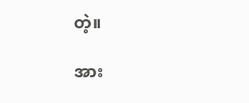တဲ့။

အား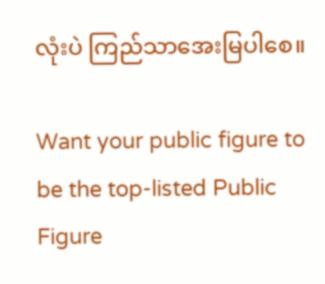လုံးပဲ ကြည်သာအေးမြပါစေ။

Want your public figure to be the top-listed Public Figure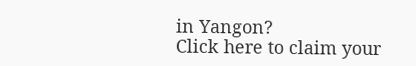in Yangon?
Click here to claim your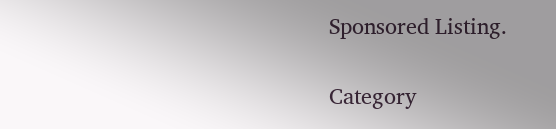Sponsored Listing.

Category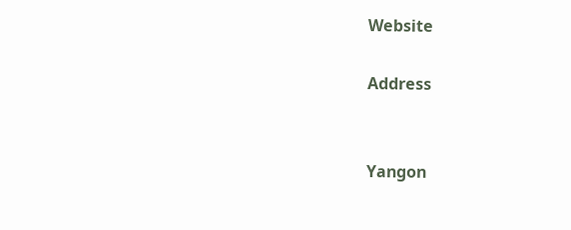Website

Address


Yangon